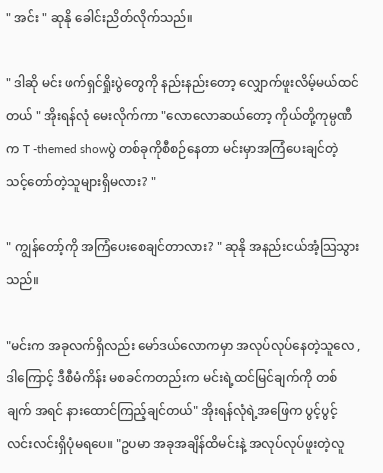" အင်း " ဆုနို ခေါင်းညိတ်လိုက်သည်။

" ဒါဆို မင်း ဖက်ရှင်ရှိုးပွဲတွေကို နည်းနည်းတော့ လျှောက်ဖူးလိမ့်မယ်ထင်တယ် " အိုးရန်လုံ မေးလိုက်ကာ "လောလောဆယ်တော့ ကိုယ်တို့ကုမ္ပဏီက T -themed showပွဲ တစ်ခုကိုစီစဉ်နေတာ မင်းမှာအကြံပေးချင်တဲ့ သင့်တော်တဲ့သူများရှိမလား? "

" ကျွန်တော့်ကို အကြံပေးစေချင်တာလား? " ဆုနို အနည်းငယ်အံ့သြသွားသည်။

"မင်းက အခုလက်ရှိလည်း မော်ဒယ်လောကမှာ အလုပ်လုပ်နေတဲ့သူလေ , ဒါကြောင့် ဒီစီမံကိန်း မစခင်ကတည်းက မင်းရဲ့ထင်မြင်ချက်ကို တစ်ချက် အရင် နားထောင်ကြည့်ချင်တယ်" အိုးရန်လုံရဲ့အဖြေက ပွင့်ပွင့်လင်းလင်းရှိပုံမရပေ။ "ဥပမာ အခုအချိန်ထိမင်းနဲ့ အလုပ်လုပ်ဖူးတဲ့လူ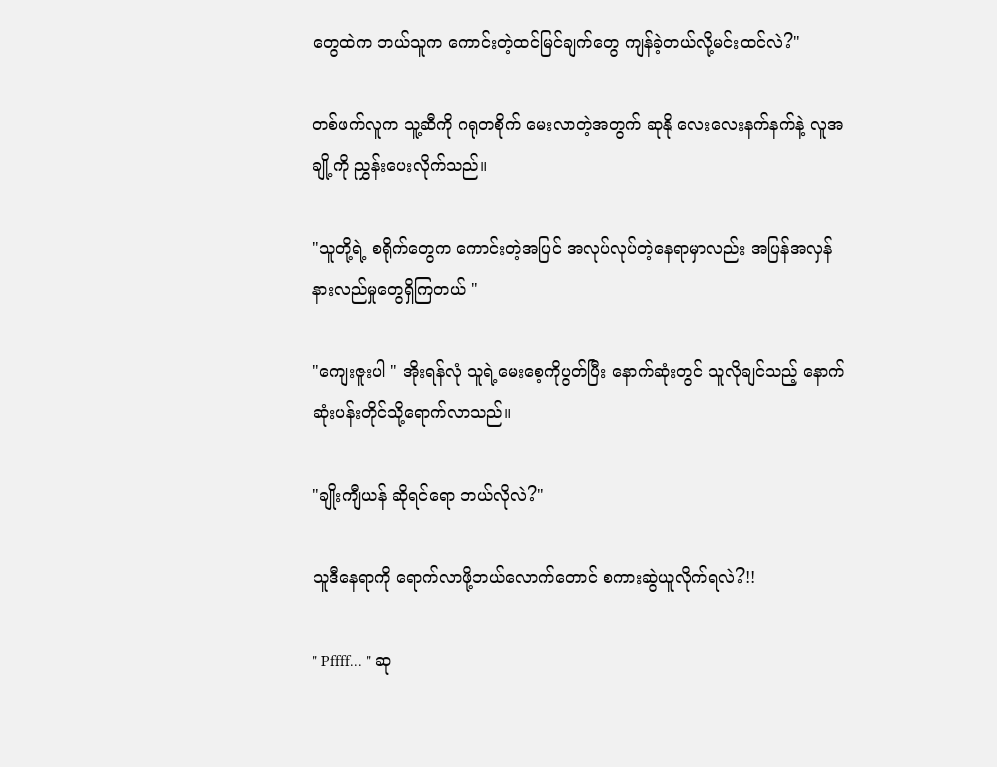တွေထဲက ဘယ်သူက ကောင်းတဲ့ထင်မြင်ချက်တွေ ကျန်ခဲ့တယ်လို့မင်းထင်လဲ?"

တစ်ဖက်လူက သူ့ဆီကို ဂရုတစိုက် မေးလာတဲ့အတွက် ဆုနို လေးလေးနက်နက်နဲ့ လူအချို့ကို ညွှန်းပေးလိုက်သည်။

"သူတို့ရဲ့ စရိုက်တွေက ကောင်းတဲ့အပြင် အလုပ်လုပ်တဲ့နေရာမှာလည်း အပြန်အလှန် နားလည်မှုတွေရှိကြတယ် "

"ကျေးဇူးပါ " အိုးရန်လုံ သူရဲ့မေးစေ့ကိုပွတ်ပြီး နောက်ဆုံးတွင် သူလိုချင်သည့် နောက်ဆုံးပန်းတိုင်သို့ရောက်လာသည်။

"ချိုးကျီယန် ဆိုရင်ရော ဘယ်လိုလဲ?"

သူဒီနေရာကို ရောက်လာဖို့ဘယ်လောက်တောင် စကားဆွဲယူလိုက်ရလဲ?!!

" Pffff... " ဆု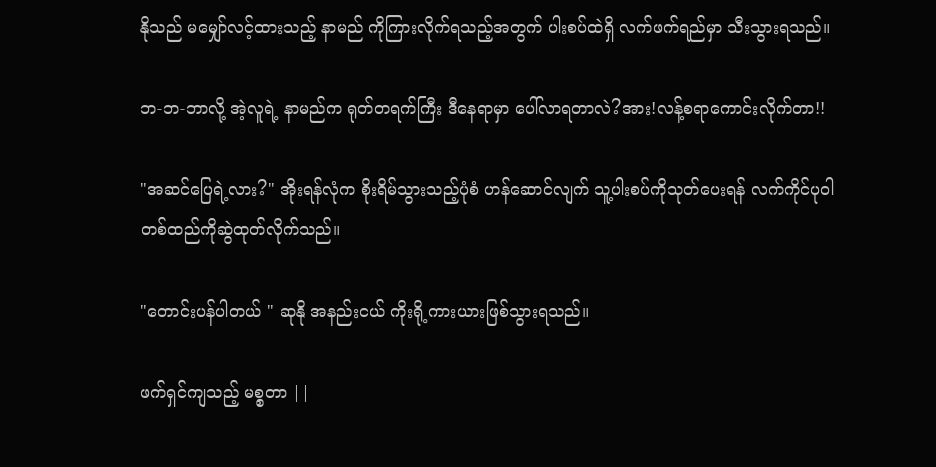နိုသည် မမျှော်လင့်ထားသည့် နာမည် ကိုကြားလိုက်ရသည့်အတွက် ပါးစပ်ထဲရှိ လက်ဖက်ရည်မှာ သီးသွားရသည်။

ဘ-ဘ-ဘာလို့ အဲ့လူရဲ့ နာမည်က ရုတ်တရက်ကြီး ဒီနေရာမှာ ပေါ်လာရတာလဲ?အား!လန့်စရာကောင်းလိုက်တာ!!

"အဆင်ပြေရဲ့လား?" အိုးရန်လုံက စိုးရိမ်သွားသည့်ပုံစံ ဟန်ဆောင်လျက် သူ့ပါးစပ်ကိုသုတ်ပေးရန် လက်ကိုင်ပုဝါတစ်ထည်ကိုဆွဲထုတ်လိုက်သည်။

"တောင်းပန်ပါတယ် " ဆုနို အနည်းငယ် ကိုးရို့ကားယားဖြစ်သွားရသည်။

ဖက်ရှင်ကျသည့် မစ္စတာ ||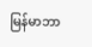မြန်မာဘာ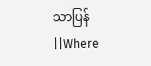သာပြန်||Where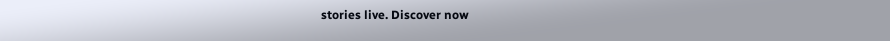stories live. Discover now